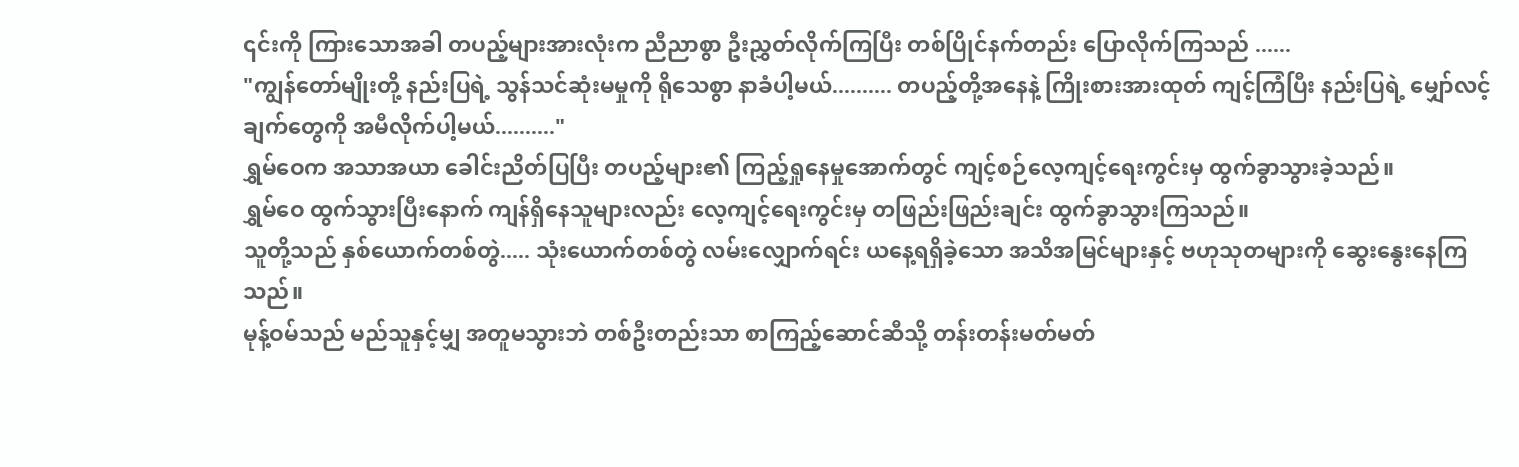၎င်းကို ကြားသောအခါ တပည့်များအားလုံးက ညီညာစွာ ဦးညွှတ်လိုက်ကြပြီး တစ်ပြိုင်နက်တည်း ပြောလိုက်ကြသည် ......
"ကျွန်တော်မျိုးတို့ နည်းပြရဲ့ သွန်သင်ဆုံးမမှုကို ရိုသေစွာ နာခံပါ့မယ်.......... တပည့်တို့အနေနဲ့ ကြိုးစားအားထုတ် ကျင့်ကြံပြီး နည်းပြရဲ့ မျှော်လင့်ချက်တွေကို အမီလိုက်ပါ့မယ်.........."
ရွှမ်ဝေက အသာအယာ ခေါင်းညိတ်ပြပြီး တပည့်များ၏ ကြည့်ရှုနေမှုအောက်တွင် ကျင့်စဉ်လေ့ကျင့်ရေးကွင်းမှ ထွက်ခွာသွားခဲ့သည်။
ရွှမ်ဝေ ထွက်သွားပြီးနောက် ကျန်ရှိနေသူများလည်း လေ့ကျင့်ရေးကွင်းမှ တဖြည်းဖြည်းချင်း ထွက်ခွာသွားကြသည်။
သူတို့သည် နှစ်ယောက်တစ်တွဲ..... သုံးယောက်တစ်တွဲ လမ်းလျှောက်ရင်း ယနေ့ရရှိခဲ့သော အသိအမြင်များနှင့် ဗဟုသုတများကို ဆွေးနွေးနေကြသည်။
မုန့်ဝမ်သည် မည်သူနှင့်မျှ အတူမသွားဘဲ တစ်ဦးတည်းသာ စာကြည့်ဆောင်ဆီသို့ တန်းတန်းမတ်မတ်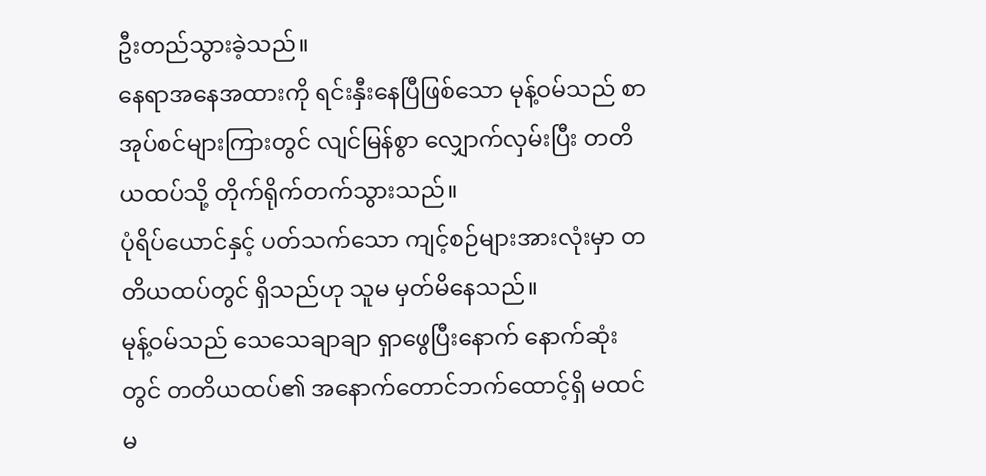ဦးတည်သွားခဲ့သည်။
နေရာအနေအထားကို ရင်းနှီးနေပြီဖြစ်သော မုန့်ဝမ်သည် စာအုပ်စင်များကြားတွင် လျင်မြန်စွာ လျှောက်လှမ်းပြီး တတိယထပ်သို့ တိုက်ရိုက်တက်သွားသည်။
ပုံရိပ်ယောင်နှင့် ပတ်သက်သော ကျင့်စဉ်များအားလုံးမှာ တတိယထပ်တွင် ရှိသည်ဟု သူမ မှတ်မိနေသည်။
မုန့်ဝမ်သည် သေသေချာချာ ရှာဖွေပြီးနောက် နောက်ဆုံးတွင် တတိယထပ်၏ အနောက်တောင်ဘက်ထောင့်ရှိ မထင်မ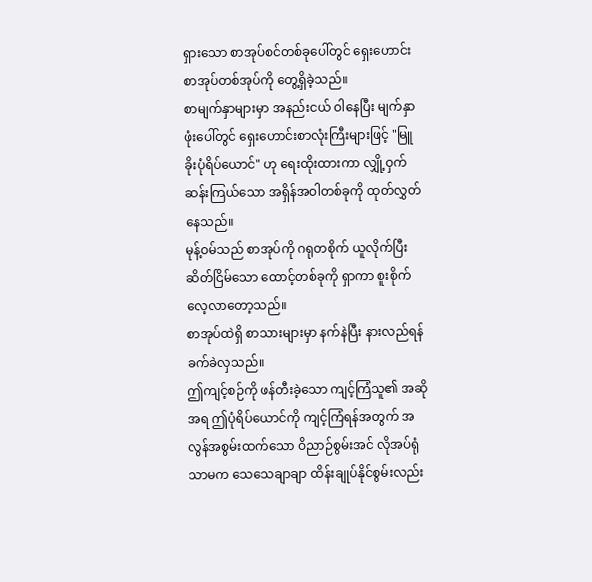ရှားသော စာအုပ်စင်တစ်ခုပေါ်တွင် ရှေးဟောင်းစာအုပ်တစ်အုပ်ကို တွေ့ရှိခဲ့သည်။
စာမျက်နှာများမှာ အနည်းငယ် ဝါနေပြီး မျက်နှာဖုံးပေါ်တွင် ရှေးဟောင်းစာလုံးကြီးများဖြင့် "မြူခိုးပုံရိပ်ယောင်" ဟု ရေးထိုးထားကာ လျှို့ဝှက်ဆန်းကြယ်သော အရှိန်အဝါတစ်ခုကို ထုတ်လွှတ်နေသည်။
မုန့်ဝမ်သည် စာအုပ်ကို ဂရုတစိုက် ယူလိုက်ပြီး ဆိတ်ငြိမ်သော ထောင့်တစ်ခုကို ရှာကာ စူးစိုက်လေ့လာတော့သည်။
စာအုပ်ထဲရှိ စာသားများမှာ နက်နဲပြီး နားလည်ရန် ခက်ခဲလှသည်။
ဤကျင့်စဉ်ကို ဖန်တီးခဲ့သော ကျင့်ကြံသူ၏ အဆိုအရ ဤပုံရိပ်ယောင်ကို ကျင့်ကြံရန်အတွက် အလွန်အစွမ်းထက်သော ဝိညာဉ်စွမ်းအင် လိုအပ်ရုံသာမက သေသေချာချာ ထိန်းချုပ်နိုင်စွမ်းလည်း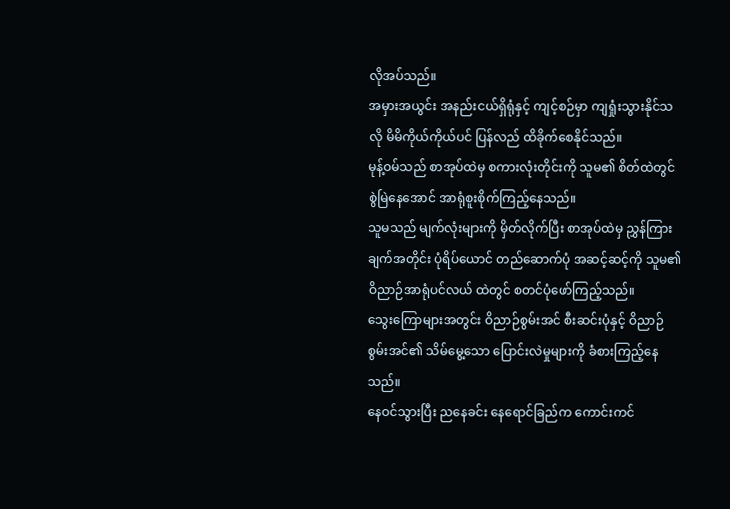လိုအပ်သည်။
အမှားအယွင်း အနည်းငယ်ရှိရုံနှင့် ကျင့်စဉ်မှာ ကျရှုံးသွားနိုင်သလို မိမိကိုယ်ကိုယ်ပင် ပြန်လည် ထိခိုက်စေနိုင်သည်။
မုန့်ဝမ်သည် စာအုပ်ထဲမှ စကားလုံးတိုင်းကို သူမ၏ စိတ်ထဲတွင် စွဲမြဲနေအောင် အာရုံစူးစိုက်ကြည့်နေသည်။
သူမသည် မျက်လုံးများကို မှိတ်လိုက်ပြီး စာအုပ်ထဲမှ ညွှန်ကြားချက်အတိုင်း ပုံရိပ်ယောင် တည်ဆောက်ပုံ အဆင့်ဆင့်ကို သူမ၏ ဝိညာဉ်အာရုံပင်လယ် ထဲတွင် စတင်ပုံဖော်ကြည့်သည်။
သွေးကြောများအတွင်း ဝိညာဉ်စွမ်းအင် စီးဆင်းပုံနှင့် ဝိညာဉ်စွမ်းအင်၏ သိမ်မွေ့သော ပြောင်းလဲမှုများကို ခံစားကြည့်နေသည်။
နေဝင်သွားပြီး ညနေခင်း နေရောင်ခြည်က ကောင်းကင်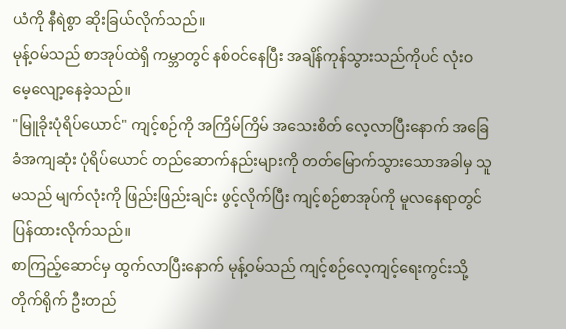ယံကို နီရဲစွာ ဆိုးခြယ်လိုက်သည်။
မုန့်ဝမ်သည် စာအုပ်ထဲရှိ ကမ္ဘာတွင် နစ်ဝင်နေပြီး အချိန်ကုန်သွားသည်ကိုပင် လုံးဝ မေ့လျော့နေခဲ့သည်။
"မြူခိုးပုံရိပ်ယောင်" ကျင့်စဉ်ကို အကြိမ်ကြိမ် အသေးစိတ် လေ့လာပြီးနောက် အခြေခံအကျဆုံး ပုံရိပ်ယောင် တည်ဆောက်နည်းများကို တတ်မြောက်သွားသောအခါမှ သူမသည် မျက်လုံးကို ဖြည်းဖြည်းချင်း ဖွင့်လိုက်ပြီး ကျင့်စဉ်စာအုပ်ကို မူလနေရာတွင် ပြန်ထားလိုက်သည်။
စာကြည့်ဆောင်မှ ထွက်လာပြီးနောက် မုန့်ဝမ်သည် ကျင့်စဉ်လေ့ကျင့်ရေးကွင်းသို့ တိုက်ရိုက် ဦးတည်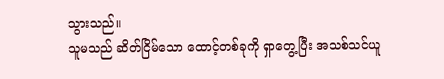သွားသည်။
သူမသည် ဆိတ်ငြိမ်သော ထောင့်တစ်ခုကို ရှာတွေ့ပြီး အသစ်သင်ယူ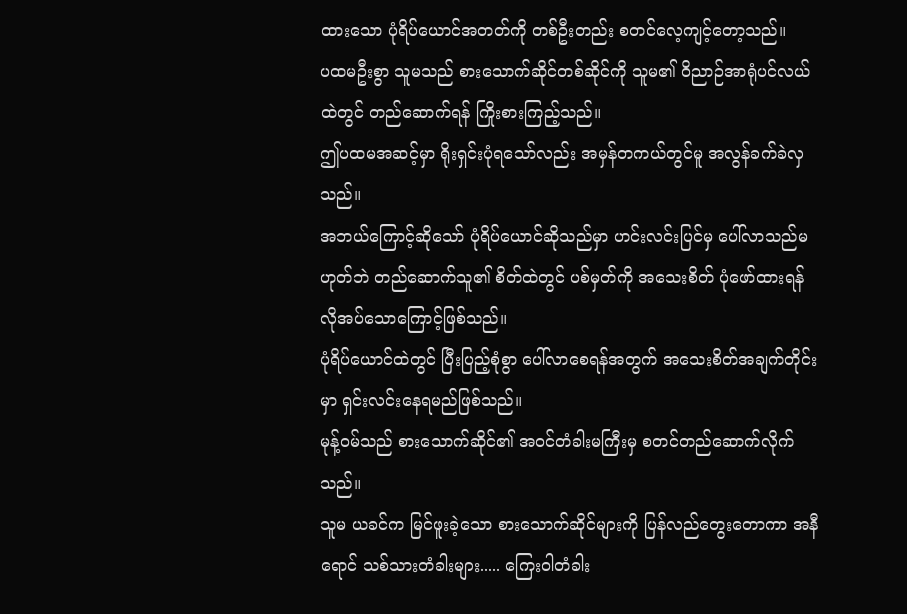ထားသော ပုံရိပ်ယောင်အတတ်ကို တစ်ဦးတည်း စတင်လေ့ကျင့်တော့သည်။
ပထမဦးစွာ သူမသည် စားသောက်ဆိုင်တစ်ဆိုင်ကို သူမ၏ ဝိညာဉ်အာရုံပင်လယ်ထဲတွင် တည်ဆောက်ရန် ကြိုးစားကြည့်သည်။
ဤပထမအဆင့်မှာ ရိုးရှင်းပုံရသော်လည်း အမှန်တကယ်တွင်မူ အလွန်ခက်ခဲလှသည်။
အဘယ်ကြောင့်ဆိုသော် ပုံရိပ်ယောင်ဆိုသည်မှာ ဟင်းလင်းပြင်မှ ပေါ်လာသည်မဟုတ်ဘဲ တည်ဆောက်သူ၏ စိတ်ထဲတွင် ပစ်မှတ်ကို အသေးစိတ် ပုံဖော်ထားရန် လိုအပ်သောကြောင့်ဖြစ်သည်။
ပုံရိပ်ယောင်ထဲတွင် ပြီးပြည့်စုံစွာ ပေါ်လာစေရန်အတွက် အသေးစိတ်အချက်တိုင်းမှာ ရှင်းလင်းနေရမည်ဖြစ်သည်။
မုန့်ဝမ်သည် စားသောက်ဆိုင်၏ အဝင်တံခါးမကြီးမှ စတင်တည်ဆောက်လိုက်သည်။
သူမ ယခင်က မြင်ဖူးခဲ့သော စားသောက်ဆိုင်များကို ပြန်လည်တွေးတောကာ အနီရောင် သစ်သားတံခါးများ..... ကြေးဝါတံခါး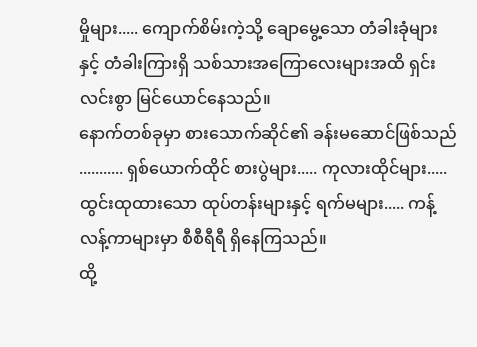မှိုများ..... ကျောက်စိမ်းကဲ့သို့ ချောမွေ့သော တံခါးခုံများနှင့် တံခါးကြားရှိ သစ်သားအကြောလေးများအထိ ရှင်းလင်းစွာ မြင်ယောင်နေသည်။
နောက်တစ်ခုမှာ စားသောက်ဆိုင်၏ ခန်းမဆောင်ဖြစ်သည် ........... ရှစ်ယောက်ထိုင် စားပွဲများ..... ကုလားထိုင်များ..... ထွင်းထုထားသော ထုပ်တန်းများနှင့် ရက်မများ..... ကန့်လန့်ကာများမှာ စီစီရီရီ ရှိနေကြသည်။
ထို့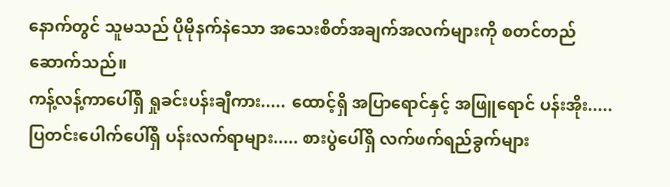နောက်တွင် သူမသည် ပိုမိုနက်နဲသော အသေးစိတ်အချက်အလက်များကို စတင်တည်ဆောက်သည်။
ကန့်လန့်ကာပေါ်ရှိ ရှုခင်းပန်းချီကား..... ထောင့်ရှိ အပြာရောင်နှင့် အဖြူရောင် ပန်းအိုး..... ပြတင်းပေါက်ပေါ်ရှိ ပန်းလက်ရာများ..... စားပွဲပေါ်ရှိ လက်ဖက်ရည်ခွက်များ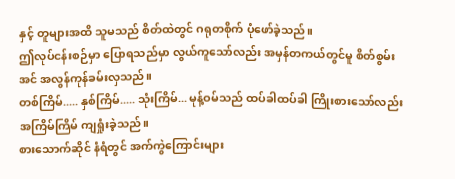နှင့် တူများအထိ သူမသည် စိတ်ထဲတွင် ဂရုတစိုက် ပုံဖော်ခဲ့သည်။
ဤလုပ်ငန်းစဉ်မှာ ပြောရသည်မှာ လွယ်ကူသော်လည်း အမှန်တကယ်တွင်မူ စိတ်စွမ်းအင် အလွန်ကုန်ခမ်းလှသည်။
တစ်ကြိမ်..... နှစ်ကြိမ်..... သုံးကြိမ်... မုန့်ဝမ်သည် ထပ်ခါထပ်ခါ ကြိုးစားသော်လည်း အကြိမ်ကြိမ် ကျရှုံးခဲ့သည်။
စားသောက်ဆိုင် နံရံတွင် အက်ကွဲကြောင်းများ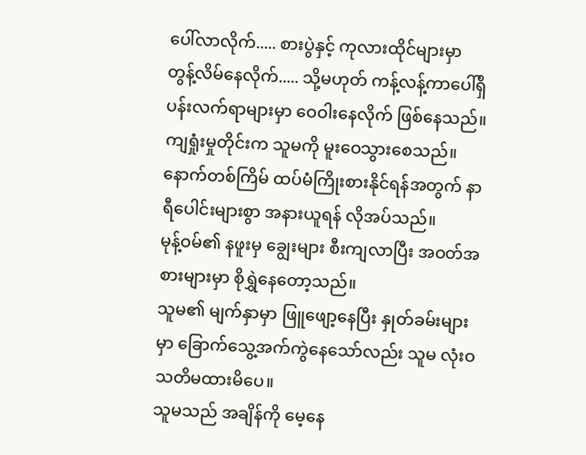ပေါ်လာလိုက်..... စားပွဲနှင့် ကုလားထိုင်များမှာ တွန့်လိမ်နေလိုက်..... သို့မဟုတ် ကန့်လန့်ကာပေါ်ရှိ ပန်းလက်ရာများမှာ ဝေဝါးနေလိုက် ဖြစ်နေသည်။
ကျရှုံးမှုတိုင်းက သူမကို မူးဝေသွားစေသည်။
နောက်တစ်ကြိမ် ထပ်မံကြိုးစားနိုင်ရန်အတွက် နာရီပေါင်းများစွာ အနားယူရန် လိုအပ်သည်။
မုန့်ဝမ်၏ နဖူးမှ ချွေးများ စီးကျလာပြီး အဝတ်အစားများမှာ စိုရွှဲနေတော့သည်။
သူမ၏ မျက်နှာမှာ ဖြူဖျော့နေပြီး နှုတ်ခမ်းများမှာ ခြောက်သွေ့အက်ကွဲနေသော်လည်း သူမ လုံးဝ သတိမထားမိပေ။
သူမသည် အချိန်ကို မေ့နေ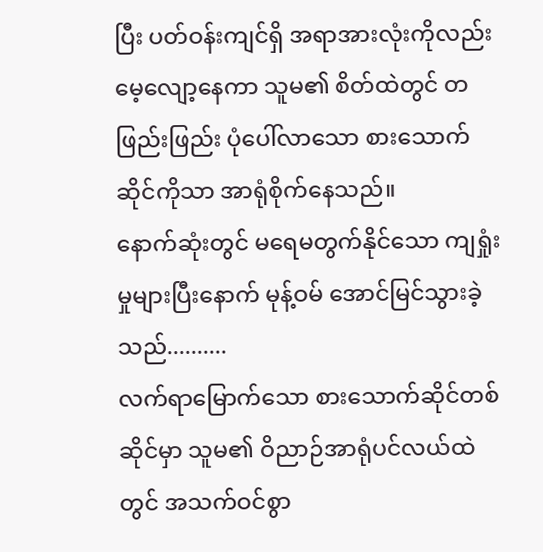ပြီး ပတ်ဝန်းကျင်ရှိ အရာအားလုံးကိုလည်း မေ့လျော့နေကာ သူမ၏ စိတ်ထဲတွင် တဖြည်းဖြည်း ပုံပေါ်လာသော စားသောက်ဆိုင်ကိုသာ အာရုံစိုက်နေသည်။
နောက်ဆုံးတွင် မရေမတွက်နိုင်သော ကျရှုံးမှုများပြီးနောက် မုန့်ဝမ် အောင်မြင်သွားခဲ့သည်..........
လက်ရာမြောက်သော စားသောက်ဆိုင်တစ်ဆိုင်မှာ သူမ၏ ဝိညာဉ်အာရုံပင်လယ်ထဲတွင် အသက်ဝင်စွာ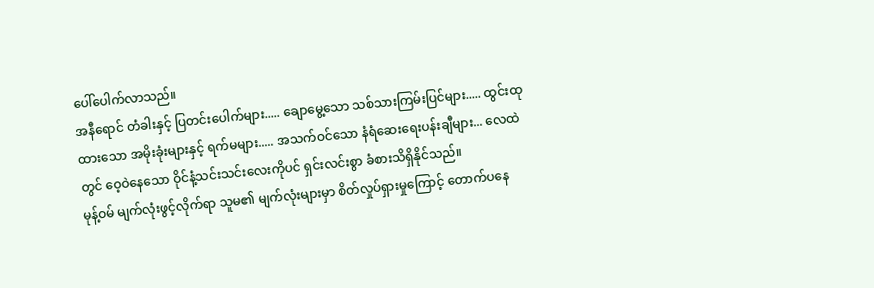ပေါ်ပေါက်လာသည်။
အနီရောင် တံခါးနှင့် ပြတင်းပေါက်များ..... ချောမွေ့သော သစ်သားကြမ်းပြင်များ..... ထွင်းထုထားသော အမိုးခုံးများနှင့် ရက်မများ..... အသက်ဝင်သော နံရံဆေးရေးပန်းချီများ... လေထဲတွင် ဝေ့ဝဲနေသော ဝိုင်နံ့သင်းသင်းလေးကိုပင် ရှင်းလင်းစွာ ခံစားသိရှိနိုင်သည်။
မုန့်ဝမ် မျက်လုံးဖွင့်လိုက်ရာ သူမ၏ မျက်လုံးများမှာ စိတ်လှုပ်ရှားမှုကြောင့် တောက်ပနေ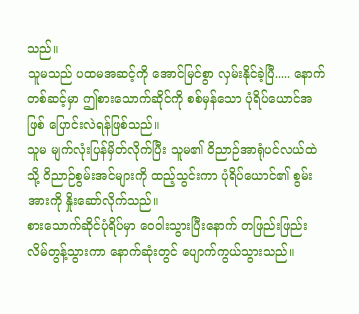သည်။
သူမသည် ပထမအဆင့်ကို အောင်မြင်စွာ လှမ်းနိုင်ခဲ့ပြီ..... နောက်တစ်ဆင့်မှာ ဤစားသောက်ဆိုင်ကို စစ်မှန်သော ပုံရိပ်ယောင်အဖြစ် ပြောင်းလဲရန်ဖြစ်သည်။
သူမ မျက်လုံးပြန်မှိတ်လိုက်ပြီး သူမ၏ ဝိညာဉ်အာရုံပင်လယ်ထဲသို့ ဝိညာဉ်စွမ်းအင်များကို ထည့်သွင်းကာ ပုံရိပ်ယောင်၏ စွမ်းအားကို နှိုးဆော်လိုက်သည်။
စားသောက်ဆိုင်ပုံရိပ်မှာ ဝေဝါးသွားပြီးနောက် တဖြည်းဖြည်း လိမ်တွန့်သွားကာ နောက်ဆုံးတွင် ပျောက်ကွယ်သွားသည်။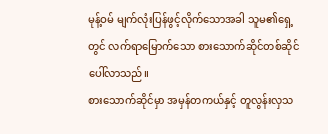မုန့်ဝမ် မျက်လုံးပြန်ဖွင့်လိုက်သောအခါ သူမ၏ရှေ့တွင် လက်ရာမြောက်သော စားသောက်ဆိုင်တစ်ဆိုင် ပေါ်လာသည်။
စားသောက်ဆိုင်မှာ အမှန်တကယ်နှင့် တူလွန်းလှသ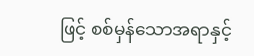ဖြင့် စစ်မှန်သောအရာနှင့်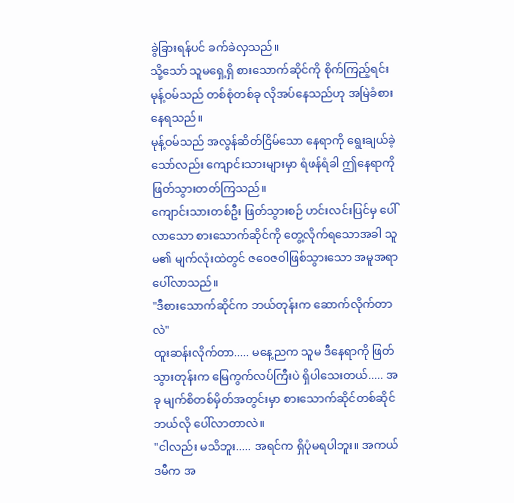ခွဲခြားရန်ပင် ခက်ခဲလှသည်။
သို့သော် သူမရှေ့ရှိ စားသောက်ဆိုင်ကို စိုက်ကြည့်ရင်း မုန့်ဝမ်သည် တစ်စုံတစ်ခု လိုအပ်နေသည်ဟု အမြဲခံစားနေရသည်။
မုန့်ဝမ်သည် အလွန်ဆိတ်ငြိမ်သော နေရာကို ရွေးချယ်ခဲ့သော်လည်း ကျောင်းသားများမှာ ရံဖန်ရံခါ ဤနေရာကို ဖြတ်သွားတတ်ကြသည်။
ကျောင်းသားတစ်ဦး ဖြတ်သွားစဉ် ဟင်းလင်းပြင်မှ ပေါ်လာသော စားသောက်ဆိုင်ကို တွေ့လိုက်ရသောအခါ သူမ၏ မျက်လုံးထဲတွင် ဇဝေဇဝါဖြစ်သွားသော အမူအရာ ပေါ်လာသည်။
"ဒီစားသောက်ဆိုင်က ဘယ်တုန်းက ဆောက်လိုက်တာလဲ"
ထူးဆန်းလိုက်တာ..... မနေ့ညက သူမ ဒီနေရာကို ဖြတ်သွားတုန်းက မြေကွက်လပ်ကြီးပဲ ရှိပါသေးတယ်..... အခု မျက်စိတစ်မှိတ်အတွင်းမှာ စားသောက်ဆိုင်တစ်ဆိုင် ဘယ်လို ပေါ်လာတာလဲ။
"ငါလည်း မသိဘူး..... အရင်က ရှိပုံမရပါဘူး။ အကယ်ဒမီက အ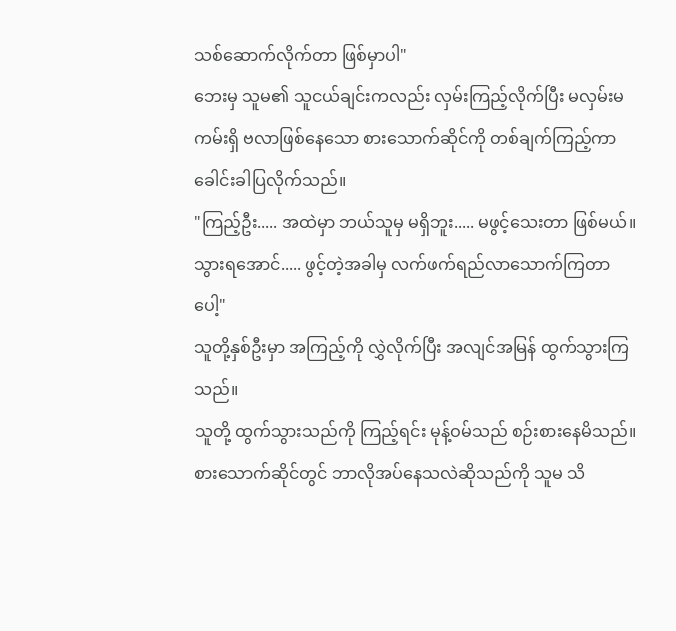သစ်ဆောက်လိုက်တာ ဖြစ်မှာပါ"
ဘေးမှ သူမ၏ သူငယ်ချင်းကလည်း လှမ်းကြည့်လိုက်ပြီး မလှမ်းမကမ်းရှိ ဗလာဖြစ်နေသော စားသောက်ဆိုင်ကို တစ်ချက်ကြည့်ကာ ခေါင်းခါပြလိုက်သည်။
"ကြည့်ဦး..... အထဲမှာ ဘယ်သူမှ မရှိဘူး..... မဖွင့်သေးတာ ဖြစ်မယ်။ သွားရအောင်..... ဖွင့်တဲ့အခါမှ လက်ဖက်ရည်လာသောက်ကြတာပေါ့"
သူတို့နှစ်ဦးမှာ အကြည့်ကို လွှဲလိုက်ပြီး အလျင်အမြန် ထွက်သွားကြသည်။
သူတို့ ထွက်သွားသည်ကို ကြည့်ရင်း မုန့်ဝမ်သည် စဉ်းစားနေမိသည်။
စားသောက်ဆိုင်တွင် ဘာလိုအပ်နေသလဲဆိုသည်ကို သူမ သိ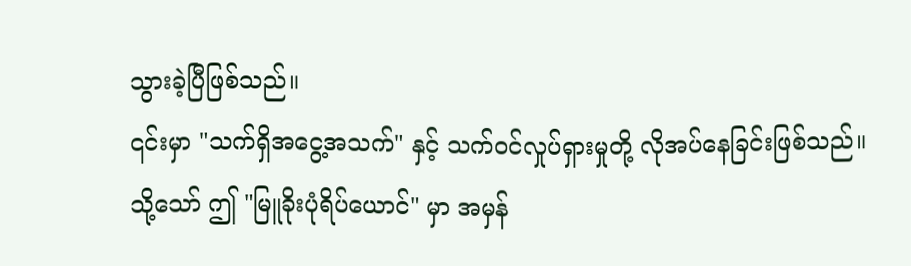သွားခဲ့ပြီဖြစ်သည်။
၎င်းမှာ "သက်ရှိအငွေ့အသက်" နှင့် သက်ဝင်လှုပ်ရှားမှုတို့ လိုအပ်နေခြင်းဖြစ်သည်။
သို့သော် ဤ "မြူခိုးပုံရိပ်ယောင်" မှာ အမှန်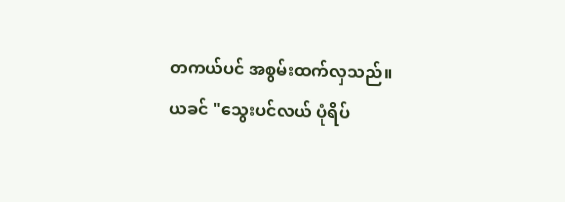တကယ်ပင် အစွမ်းထက်လှသည်။
ယခင် "သွေးပင်လယ် ပုံရိပ်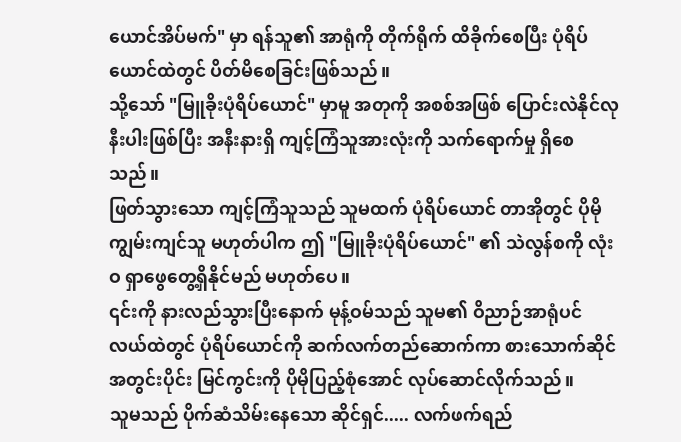ယောင်အိပ်မက်" မှာ ရန်သူ၏ အာရုံကို တိုက်ရိုက် ထိခိုက်စေပြီး ပုံရိပ်ယောင်ထဲတွင် ပိတ်မိစေခြင်းဖြစ်သည်။
သို့သော် "မြူခိုးပုံရိပ်ယောင်" မှာမူ အတုကို အစစ်အဖြစ် ပြောင်းလဲနိုင်လုနီးပါးဖြစ်ပြီး အနီးနားရှိ ကျင့်ကြံသူအားလုံးကို သက်ရောက်မှု ရှိစေသည်။
ဖြတ်သွားသော ကျင့်ကြံသူသည် သူမထက် ပုံရိပ်ယောင် တာအိုတွင် ပိုမိုကျွမ်းကျင်သူ မဟုတ်ပါက ဤ "မြူခိုးပုံရိပ်ယောင်" ၏ သဲလွန်စကို လုံးဝ ရှာဖွေတွေ့ရှိနိုင်မည် မဟုတ်ပေ။
၎င်းကို နားလည်သွားပြီးနောက် မုန့်ဝမ်သည် သူမ၏ ဝိညာဉ်အာရုံပင်လယ်ထဲတွင် ပုံရိပ်ယောင်ကို ဆက်လက်တည်ဆောက်ကာ စားသောက်ဆိုင်အတွင်းပိုင်း မြင်ကွင်းကို ပိုမိုပြည့်စုံအောင် လုပ်ဆောင်လိုက်သည်။
သူမသည် ပိုက်ဆံသိမ်းနေသော ဆိုင်ရှင်..... လက်ဖက်ရည်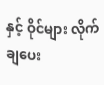နှင့် ဝိုင်များ လိုက်ချပေး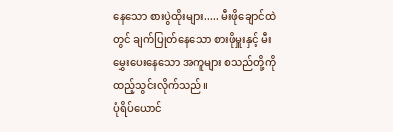နေသော စားပွဲထိုးများ..... မီးဖိုချောင်ထဲတွင် ချက်ပြုတ်နေသော စားဖိုမှူးနှင့် မီးမွှေးပေးနေသော အကူများ စသည်တို့ကို ထည့်သွင်းလိုက်သည်။
ပုံရိပ်ယောင်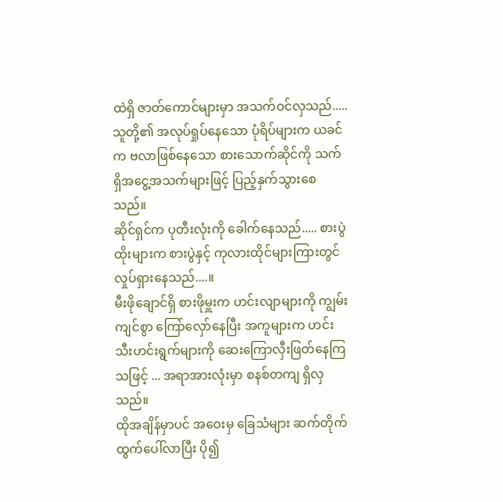ထဲရှိ ဇာတ်ကောင်များမှာ အသက်ဝင်လှသည်..... သူတို့၏ အလုပ်ရှုပ်နေသော ပုံရိပ်များက ယခင်က ဗလာဖြစ်နေသော စားသောက်ဆိုင်ကို သက်ရှိအငွေ့အသက်များဖြင့် ပြည့်နှက်သွားစေသည်။
ဆိုင်ရှင်က ပုတီးလုံးကို ခေါက်နေသည်..... စားပွဲထိုးများက စားပွဲနှင့် ကုလားထိုင်များကြားတွင် လှုပ်ရှားနေသည်....။
မီးဖိုချောင်ရှိ စားဖိုမှူးက ဟင်းလျာများကို ကျွမ်းကျင်စွာ ကြော်လှော်နေပြီး အကူများက ဟင်းသီးဟင်းရွက်များကို ဆေးကြောလှီးဖြတ်နေကြသဖြင့် ... အရာအားလုံးမှာ စနစ်တကျ ရှိလှသည်။
ထိုအချိန်မှာပင် အဝေးမှ ခြေသံများ ဆက်တိုက် ထွက်ပေါ်လာပြီး ပို၍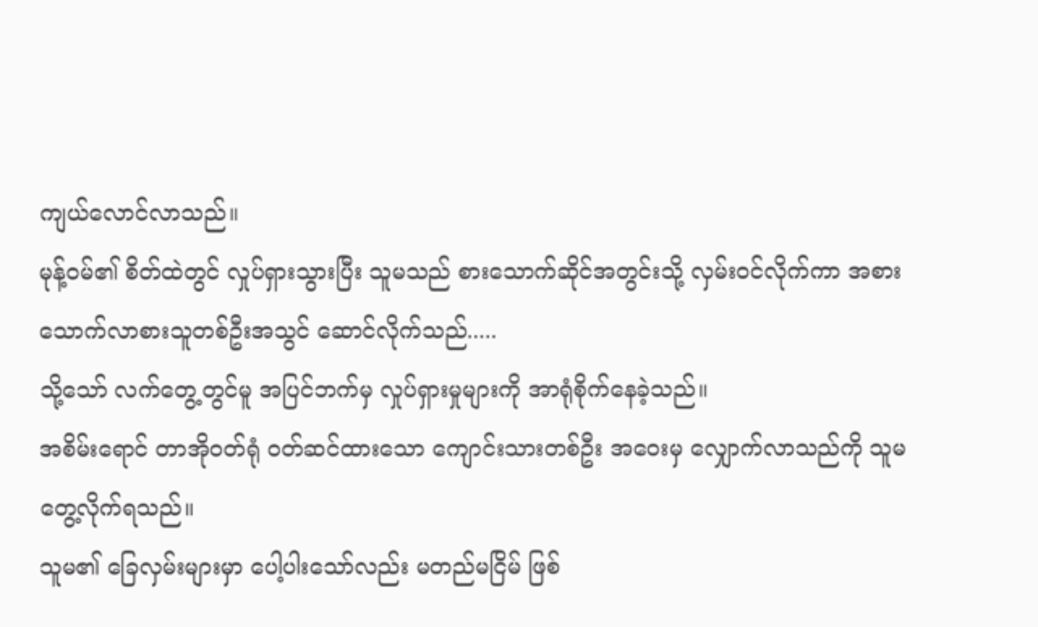ကျယ်လောင်လာသည်။
မုန့်ဝမ်၏ စိတ်ထဲတွင် လှုပ်ရှားသွားပြီး သူမသည် စားသောက်ဆိုင်အတွင်းသို့ လှမ်းဝင်လိုက်ကာ အစားသောက်လာစားသူတစ်ဦးအသွင် ဆောင်လိုက်သည်.....
သို့သော် လက်တွေ့တွင်မူ အပြင်ဘက်မှ လှုပ်ရှားမှုများကို အာရုံစိုက်နေခဲ့သည်။
အစိမ်းရောင် တာအိုဝတ်ရုံ ဝတ်ဆင်ထားသော ကျောင်းသားတစ်ဦး အဝေးမှ လျှောက်လာသည်ကို သူမ တွေ့လိုက်ရသည်။
သူမ၏ ခြေလှမ်းများမှာ ပေါ့ပါးသော်လည်း မတည်မငြိမ် ဖြစ်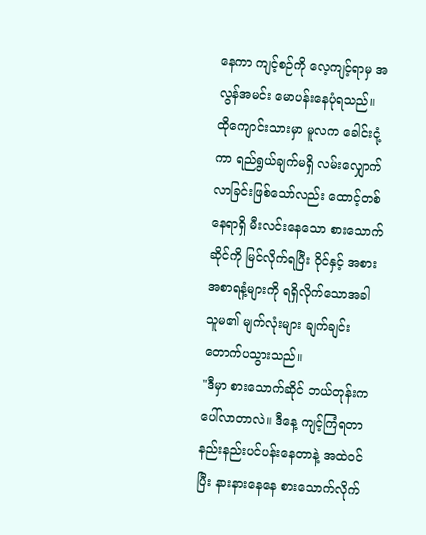နေကာ ကျင့်စဉ်ကို လေ့ကျင့်ရာမှ အလွန်အမင်း မောပန်းနေပုံရသည်။
ထိုကျောင်းသားမှာ မူလက ခေါင်းငုံ့ကာ ရည်ရွယ်ချက်မရှိ လမ်းလျှောက်လာခြင်းဖြစ်သော်လည်း ထောင့်တစ်နေရာရှိ မီးလင်းနေသော စားသောက်ဆိုင်ကို မြင်လိုက်ရပြီး ဝိုင်နှင့် အစားအစာရနံ့များကို ရရှိလိုက်သောအခါ သူမ၏ မျက်လုံးများ ချက်ချင်း တောက်ပသွားသည်။
"ဒီမှာ စားသောက်ဆိုင် ဘယ်တုန်းက ပေါ်လာတာလဲ။ ဒီနေ့ ကျင့်ကြံရတာ နည်းနည်းပင်ပန်းနေတာနဲ့ အထဲဝင်ပြီး နားနားနေနေ စားသောက်လိုက်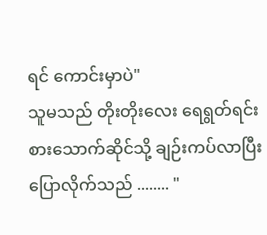ရင် ကောင်းမှာပဲ"
သူမသည် တိုးတိုးလေး ရေရွတ်ရင်း စားသောက်ဆိုင်သို့ ချဉ်းကပ်လာပြီး ပြောလိုက်သည် ........ "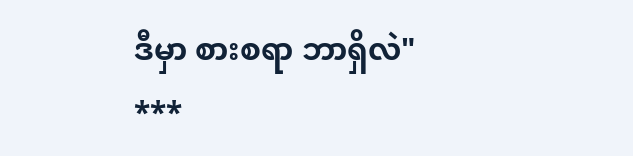ဒီမှာ စားစရာ ဘာရှိလဲ"
***